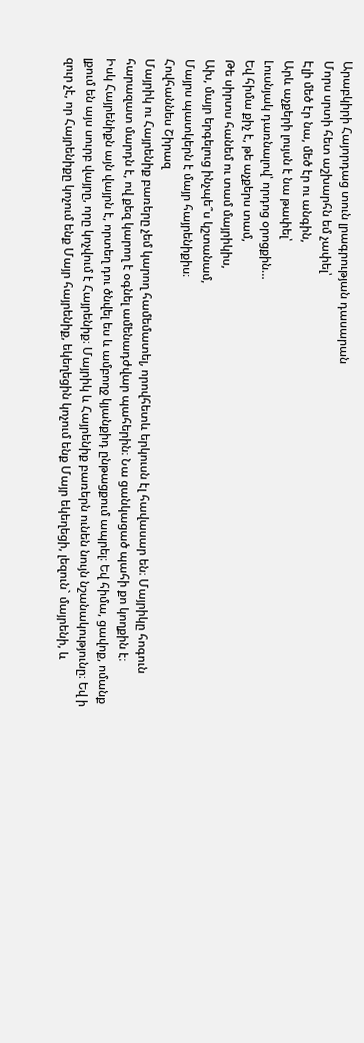Արաբկիրի Հայորդաց տուն լրագրության դասարան
Մորս սրտի հետ աշխարհն եմ չափել՝
Էլի մեծ էր նա, մեծ էր ու անգին,
Արև աչքերի լույսն է նա թափել՝
Լուսնյակ դառնալով՝ որդոց օրոցքին…
Եվ հիմա քիչ է, թե աչքերս տամ,
Թե սիրտս հանեմ ու տամ մայրիկիս,
Ախ, մայր երգելուց ինչպե՞ս կշտանամ,
Մայրս պատկերն է մայր հայրենիքիս։
Հովհաննես Շիրազ
Մայրիկ ու Հայրենիք բառերը չեմ կարող համեմատել, որովհետև երկուսն էլ հավասար են։ Մայրիկը հոգուն հարազատ մարդն է, ով քեզ կարող է օգնել ամենադժվար պահերին։ Նա ցանկացած պահի քո կողքին է։
Իսկ Հայրենիքն այն վայրն է, որտեղ դու ծնվել ես և ամբողջ կյանքիդ ընթացքում ապրել։ Եվ հիմա, ցավոք, ոմանք լքում են այս սուրբ վայրը, որը կոչվում է Հայրենիք։ Մայրիկ և Հայրենիք բառերն ունեն նույն նշանակությունը։ Եվ ի զուր չէ, որ Հայրենիքը կոչում ենք Մայր հայրենիք, եկեղեցին կոչում ենք Մայր եկեղեցի, լեզուն` մայրենի, և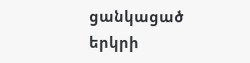ցանկացած երկրի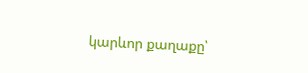կարևոր քաղաքը՝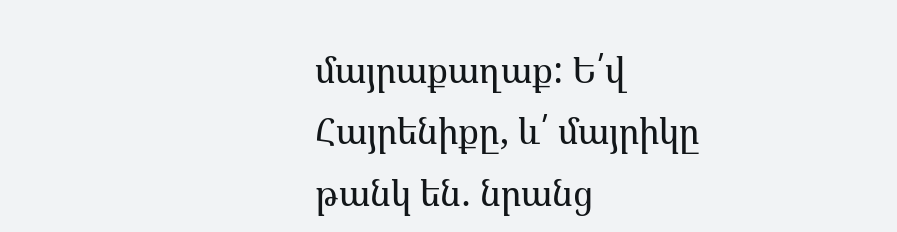մայրաքաղաք: Ե՛վ Հայրենիքը, և՛ մայրիկը թանկ են․ նրանց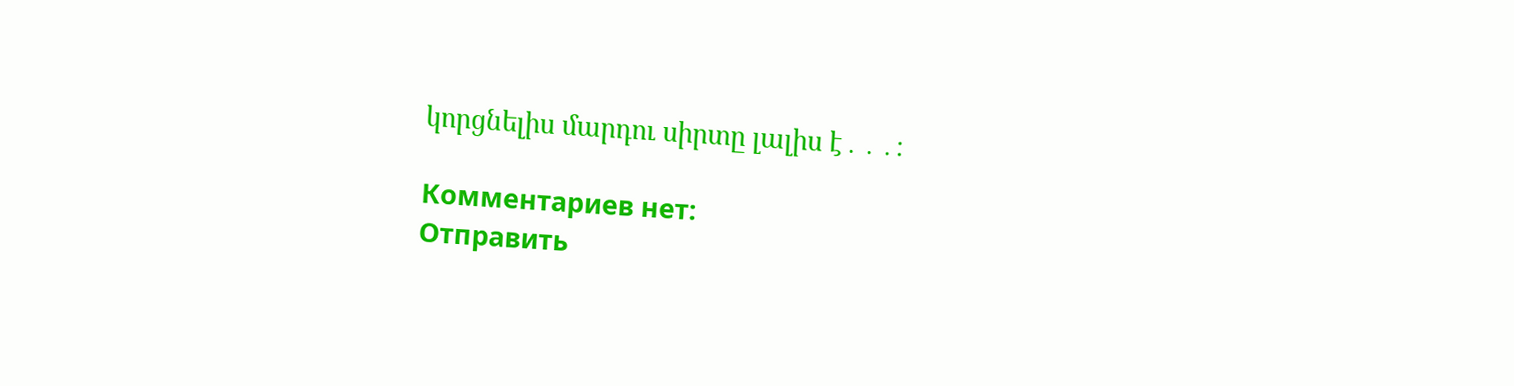կորցնելիս մարդու սիրտը լալիս է․․․։

Комментариев нет:
Отправить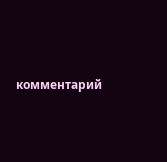комментарий